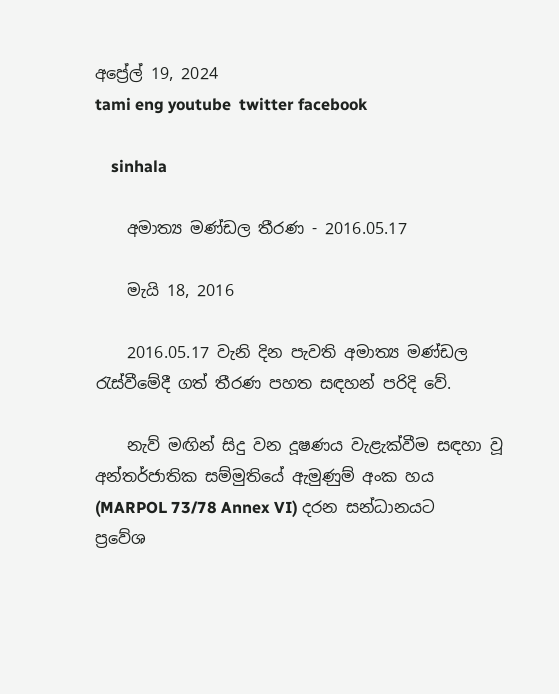අප්‍රේල් 19, 2024
tami eng youtube  twitter facebook

    sinhala

    අමාත්‍ය මණ්ඩල තීරණ - 2016.05.17

    මැයි 18, 2016

    2016.05.17 වැනි දින පැවති අමාත්‍ය මණ්ඩල රැස්වීමේදී ගත් තීරණ පහත සඳහන් පරිදි වේ.

    නැව් මඟින් සිදු වන දූෂණය වැළැක්වීම සඳහා වූ අන්තර්ජාතික සම්මුතියේ ඇමුණුම් අංක හය (MARPOL 73/78 Annex VI) දරන සන්ධානයට ප්‍රවේශ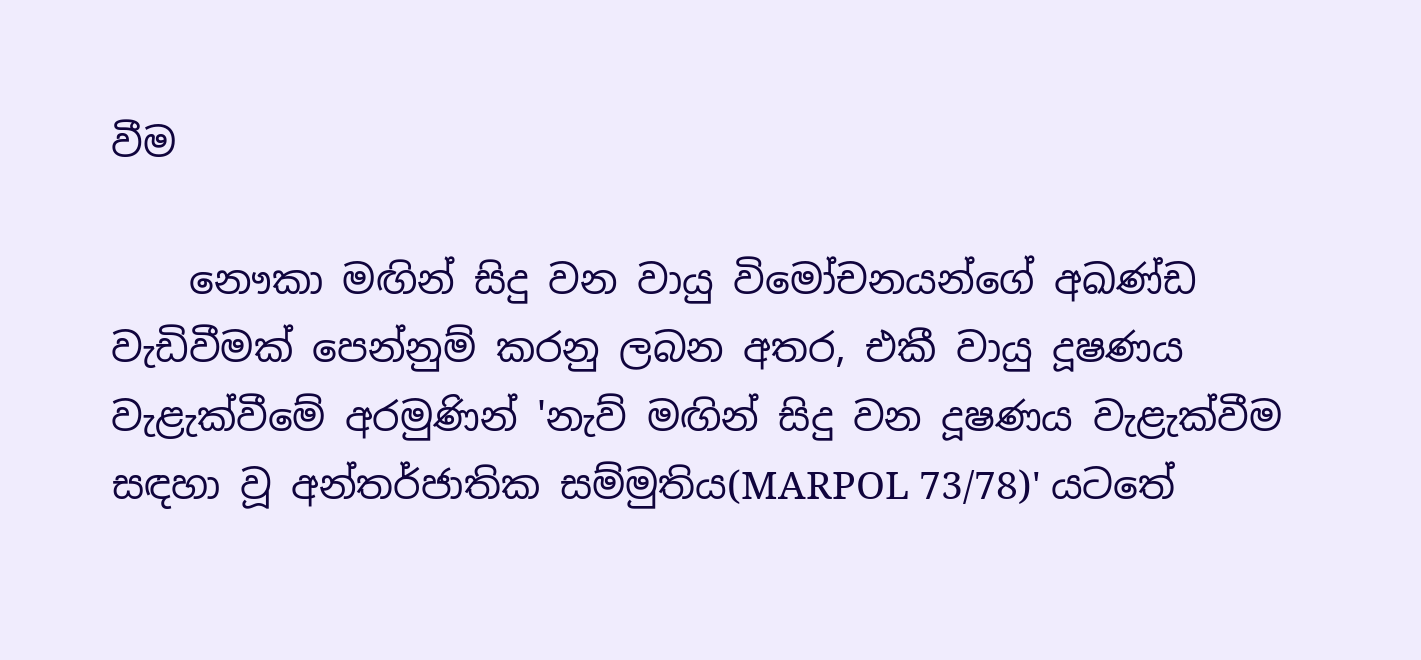වීම

    නෞකා මඟින් සිදු වන වායු විමෝචනයන්ගේ අඛණ්ඩ වැඩිවීමක් පෙන්නුම් කරනු ලබන අතර, එකී වායු දූෂණය වැළැක්වීමේ අරමුණින් 'නැව් මඟින් සිදු වන දූෂණය වැළැක්වීම සඳහා වූ අන්තර්ජාතික සම්මුතිය(MARPOL 73/78)' යටතේ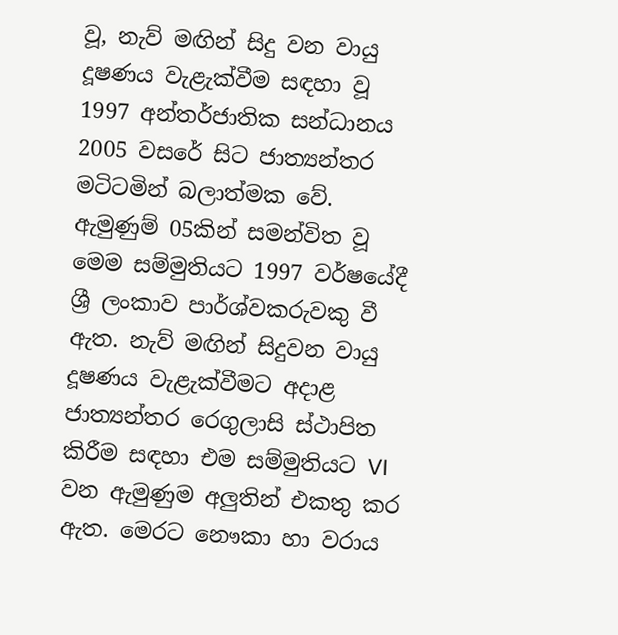වූ, නැව් මඟින් සිදු වන වායු දූෂණය වැළැක්වීම සඳහා වූ 1997 අන්තර්ජාතික සන්ධානය 2005 වසරේ සිට ජාත්‍යන්තර මටිටමින් බලාත්මක වේ. ඇමුණුම් 05කින් සමන්විත වූ මෙම සම්මුතියට 1997 වර්ෂයේදී ශ්‍රී ලංකාව පාර්ශ්වකරුවකු වී ඇත. නැව් මඟින් සිදුවන වායු දූෂණය වැළැක්වීමට අදාළ ජාත්‍යන්තර රෙගුලාසි ස්ථාපිත කිරීම සඳහා එම සම්මුතියට VI වන ඇමුණුම අලුතින් එකතු කර ඇත. මෙරට නෞකා හා වරාය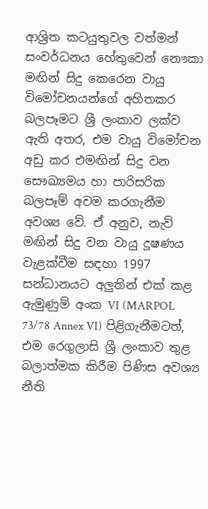ආශ්‍රිත කටයුතුවල වත්මන් සංවර්ධනය හේතුවෙන් නෞකා මඟින් සිදු කෙරෙන වායු විමෝචනයන්ගේ අහිතකර බලපෑමට ශ්‍රී ලංකාව ලක්ව ඇති අතර, එම වායු විමෝචන අඩු කර එමඟින් සිදු වන සෞඛ්‍යමය හා පාරිසරික බලපෑම් අවම කරගැනීම අවශ්‍ය වේ. ඒ අනුව, නැව් මඟින් සිදු වන වායු දූෂණය වැළක්වීම සඳහා 1997 සන්ධානයට අලුතින් එක් කළ ඇමුණුම් අංක VI (MARPOL 73/78 Annex VI) පිළිගැනීමටත්, එම රෙගුලාසි ශ්‍රී ලංකාව තුළ බලාත්මක කිරීම පිණිස අවශ්‍ය නීති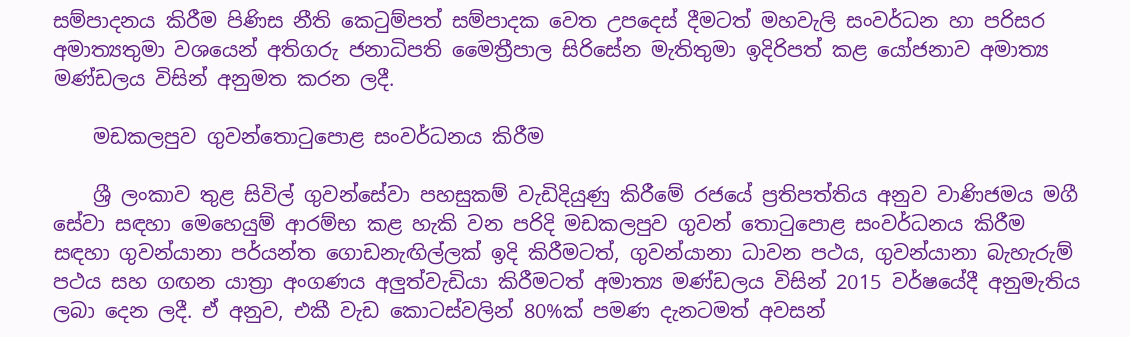සම්පාදනය කිරීම පිණිස නීති කෙටුම්පත් සම්පාදක වෙත උපදෙස් දීමටත් මහවැලි සංවර්ධන හා පරිසර අමාත්‍යතුමා වශයෙන් අතිගරු ජනාධිපති මෛත්‍රීපාල සිරිසේන මැතිතුමා ඉදිරිපත් කළ යෝජනාව අමාත්‍ය මණ්ඩලය විසින් අනුමත කරන ලදී.

    මඩකලපුව ගුවන්තොටුපොළ සංවර්ධනය කිරීම

    ශ්‍රී ලංකාව තුළ සිවිල් ගුවන්සේවා පහසුකම් වැඩිදියුණු කිරීමේ රජයේ ප්‍රතිපත්තිය අනුව වාණිජමය මගී සේවා සඳහා මෙහෙයුම් ආරම්භ කළ හැකි වන පරිදි මඩකලපුව ගුවන් තොටුපොළ සංවර්ධනය කිරීම සඳහා ගුවන්යානා පර්යන්ත ගොඩනැඟිල්ලක් ඉදි කිරීමටත්, ගුවන්යානා ධාවන පථය, ගුවන්යානා බැහැරුම් පථය සහ ගඟන යාත්‍රා අංගණය අලුත්වැඩියා කිරීමටත් අමාත්‍ය මණ්ඩලය විසින් 2015 වර්ෂයේදී අනුමැතිය ලබා දෙන ලදී. ඒ අනුව, එකී වැඩ කොටස්වලින් 80%ක් පමණ දැනටමත් අවසන්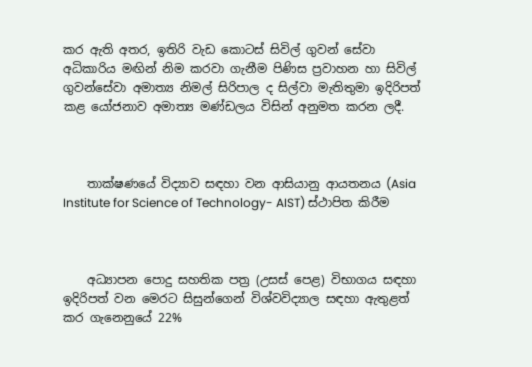කර ඇති අතර, ඉතිරි වැඩ කොටස් සිවිල් ගුවන් සේවා අධිකාරිය මඟින් නිම කරවා ගැනීම පිණිස ප්‍රවාහන හා සිවිල් ගුවන්සේවා අමාත්‍ය නිමල් සිරිපාල ද සිල්වා මැතිතුමා ඉදිරිපත් කළ යෝජනාව අමාත්‍ය මණ්ඩලය විසින් අනුමත කරන ලදී.



    තාක්ෂණයේ විද්‍යාව සඳහා වන ආසියානු ආයතනය (Asia Institute for Science of Technology- AIST) ස්ථාපිත කිරීම



    අධ්‍යාපන පොදු සහතික පත්‍ර (උසස් පෙළ) විභාගය සඳහා ඉදිරිපත් වන මෙරට සිසුන්ගෙන් විශ්වවිද්‍යාල සඳහා ඇතුළත් කර ගැනෙනුයේ 22%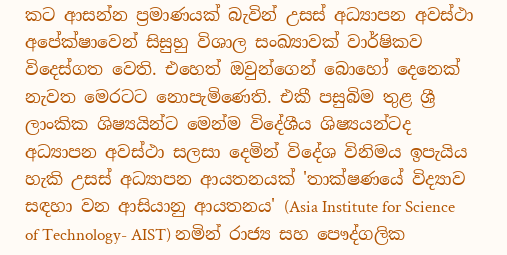කට ආසන්න ප්‍රමාණයක් බැවින් උසස් අධ්‍යාපන අවස්ථා අපේක්ෂාවෙන් සිසුහු විශාල සංඛ්‍යාවක් වාර්ෂිකව විදෙස්ගත වෙති. එහෙත් ඔවුන්ගෙන් බොහෝ දෙනෙක් නැවත මෙරටට නොපැමිණෙති. එකී පසුබිම තුළ ශ්‍රී ලාංකික ශිෂ්‍යයින්ට මෙන්ම විදේශීය ශිෂ්‍යයන්ටද අධ්‍යාපන අවස්ථා සලසා දෙමින් විදේශ විනිමය ඉපැයිය හැකි උසස් අධ්‍යාපන ආයතනයක් 'තාක්ෂණයේ විද්‍යාව සඳහා වන ආසියානු ආයතනය' (Asia Institute for Science of Technology- AIST) නමින් රාජ්‍ය සහ පෞද්ගලික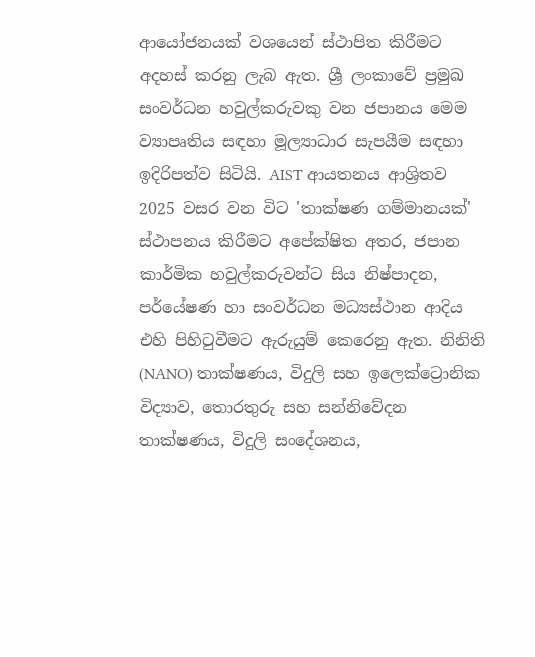ආයෝජනයක් වශයෙන් ස්ථාපිත කිරීමට අදහස් කරනු ලැබ ඇත. ශ්‍රී ලංකාවේ ප්‍රමුඛ සංවර්ධන හවුල්කරුවකු වන ජපානය මෙම ව්‍යාපෘතිය සඳහා මූල්‍යාධාර සැපයීම සඳහා ඉදිරිපත්ව සිටියි. AIST ආයතනය ආශ්‍රිතව 2025 වසර වන විට 'තාක්ෂණ ගම්මානයක්' ස්ථාපනය කිරීමට අපේක්ෂිත අතර, ජපාන කාර්මික හවුල්කරුවන්ට සිය නිෂ්පාදන, පර්යේෂණ හා සංවර්ධන මධ්‍යස්ථාන ආදිය එහි පිහිටුවීමට ඇරුයුම් කෙරෙනු ඇත. නිනිති (NANO) තාක්ෂණය, විදුලි සහ ඉලෙක්ට්‍රොනික විද්‍යාව, තොරතුරු සහ සන්නිවේදන තාක්ෂණය, විදුලි සංදේශනය,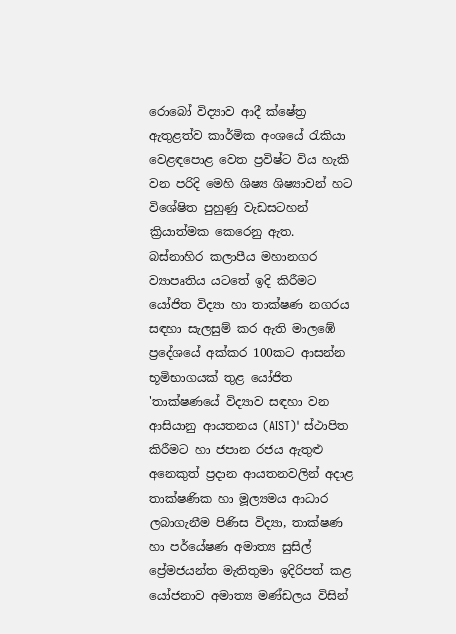රොබෝ විද්‍යාව ආදී ක්ෂේත්‍ර ඇතුළත්ව කාර්මික අංශයේ රැකියා වෙළඳපොළ වෙත ප්‍රවිෂ්ට විය හැකි වන පරිදි මෙහි ශිෂ්‍ය ශිෂ්‍යාවන් හට විශේෂිත පුහුණු වැඩසටහන් ක්‍රියාත්මක කෙරෙනු ඇත. බස්නාහිර කලාපීය මහානගර ව්‍යාපෘතිය යටතේ ඉදි කිරීමට යෝජිත විද්‍යා හා තාක්ෂණ නගරය සඳහා සැලසුම් කර ඇති මාලඹේ ප්‍රදේශයේ අක්කර 100කට ආසන්න භූමිභාගයක් තුළ යෝජිත 'තාක්ෂණයේ විද්‍යාව සඳහා වන ආසියානු ආයතනය (AIST)' ස්ථාපිත කිරීමට හා ජපාන රජය ඇතුළු අනෙකුත් ප්‍රදාන ආයතනවලින් අදාළ තාක්ෂණික හා මූල්‍යමය ආධාර ලබාගැනීම පිණිස විද්‍යා, තාක්ෂණ හා පර්යේෂණ අමාත්‍ය සුසිල් ප්‍රේමජයන්ත මැතිතුමා ඉදිරිපත් කළ යෝජනාව අමාත්‍ය මණ්ඩලය විසින්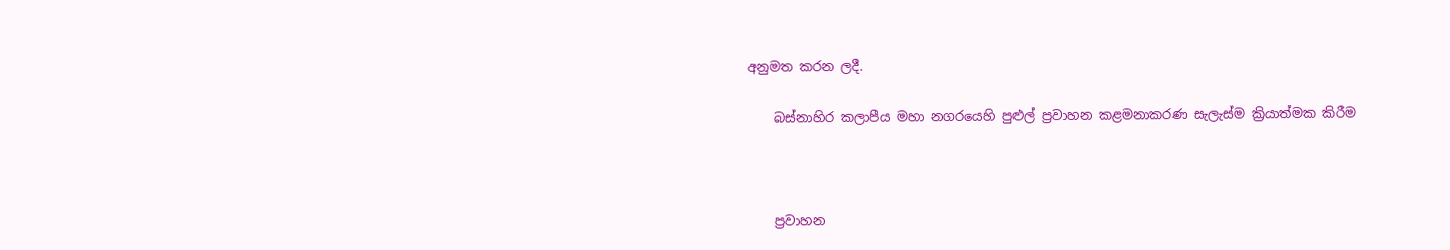අනුමත කරන ලදී.

    බස්නාහිර කලාපීය මහා නගරයෙහි පුළුල් ප්‍රවාහන කළමනාකරණ සැලැස්ම ක්‍රියාත්මක කිරීම



    ප්‍රවාහන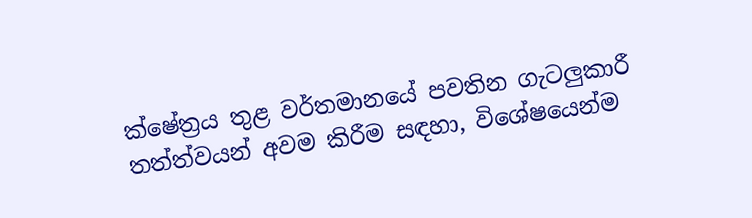ක්ෂේත්‍රය තුළ වර්තමානයේ පවතින ගැටලුකාරී තත්ත්වයන් අවම කිරීම සඳහා, විශේෂයෙන්ම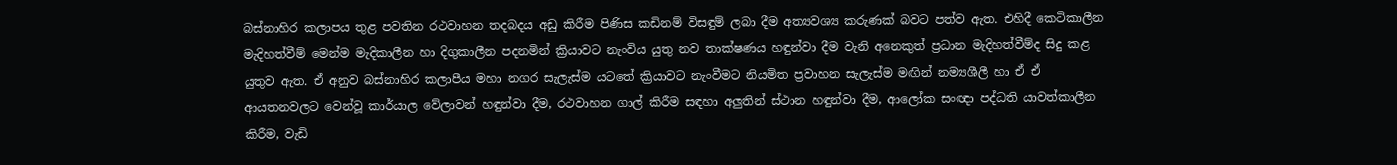බස්නාහිර කලාපය තුළ පවතින රථවාහන තදබදය අඩු කිරීම පිණිස කඩිනම් විසඳුම් ලබා දීම අත්‍යවශ්‍ය කරුණක් බවට පත්ව ඇත. එහිදී කෙටිකාලීන මැදිහත්වීම් මෙන්ම මැදිකාලීන හා දිගුකාලීන පදනමින් ක්‍රියාවට නැංවිය යුතු නව තාක්ෂණය හඳුන්වා දීම වැනි අනෙකුත් ප්‍රධාන මැදිහත්වීම්ද සිදු කළ යුතුව ඇත. ඒ අනුව බස්නාහිර කලාපීය මහා නගර සැලැස්ම යටතේ ක්‍රියාවට නැංවීමට නියමිත ප්‍රවාහන සැලැස්ම මඟින් නම්‍යශීලී හා ඒ ඒ ආයතනවලට වෙන්වූ කාර්යාල වේලාවන් හඳුන්වා දීම, රථවාහන ගාල් කිරීම සඳහා අලුතින් ස්ථාන හඳුන්වා දීම, ආලෝක සංඥා පද්ධති යාවත්කාලීන කිරීම, වැඩි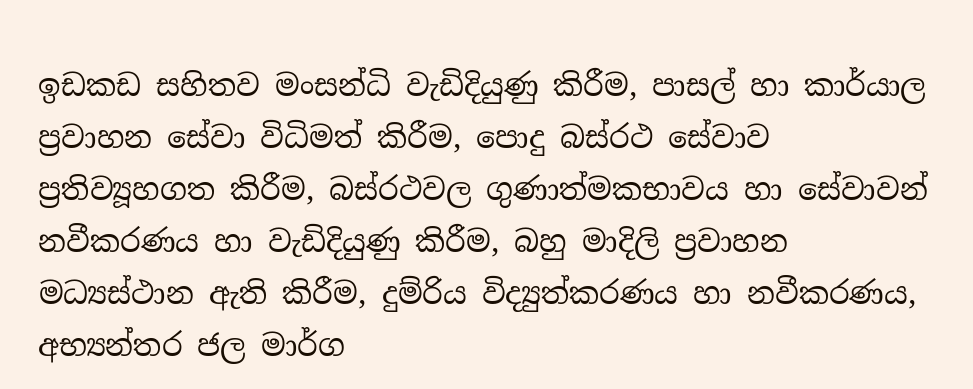ඉඩකඩ සහිතව මංසන්ධි වැඩිදියුණු කිරීම, පාසල් හා කාර්යාල ප්‍රවාහන සේවා විධිමත් කිරීම, පොදු බස්රථ සේවාව ප්‍රතිව්‍යූහගත කිරීම, බස්රථවල ගුණාත්මකභාවය හා සේවාවන් නවීකරණය හා වැඩිදියුණු කිරීම, බහු මාදිලි ප්‍රවාහන මධ්‍යස්ථාන ඇති කිරීම, දුම්රිය විද්‍යුත්කරණය හා නවීකරණය, අභ්‍යන්තර ජල මාර්ග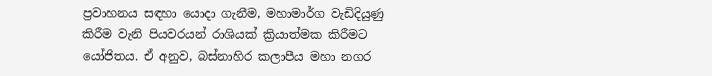ප්‍රවාහනය සඳහා යොදා ගැනීම, මහාමාර්ග වැඩිදියුණු කිරීම වැනි පියවරයන් රාශියක් ක්‍රියාත්මක කිරීමට යෝජිතය. ඒ අනුව, බස්නාහිර කලාපීය මහා නගර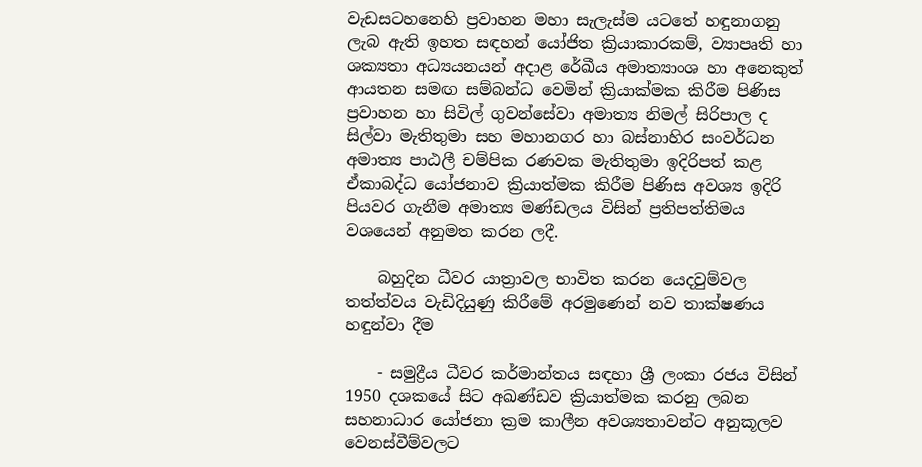වැඩසටහනෙහි ප්‍රවාහන මහා සැලැස්ම යටතේ හඳුනාගනු ලැබ ඇති ඉහත සඳහන් යෝජිත ක්‍රියාකාරකම්, ව්‍යාපෘති හා ශක්‍යතා අධ්‍යයනයන් අදාළ රේඛීය අමාත්‍යාංශ හා අනෙකුත් ආයතන සමඟ සම්බන්ධ වෙමින් ක්‍රියාක්මක කිරීම පිණිස ප්‍රවාහන හා සිවිල් ගුවන්සේවා අමාත්‍ය නිමල් සිරිපාල ද සිල්වා මැතිතුමා සහ මහානගර හා බස්නාහිර සංවර්ධන අමාත්‍ය පාඨලී චම්පික රණවක මැතිතුමා ඉදිරිපත් කළ ඒකාබද්ධ යෝජනාව ක්‍රියාත්මක කිරීම පිණිස අවශ්‍ය ඉදිරි පියවර ගැනීම අමාත්‍ය මණ්ඩලය විසින් ප්‍රතිපත්තිමය වශයෙන් අනුමත කරන ලදී.

    බහුදින ධීවර යාත්‍රාවල භාවිත කරන යෙදවුම්වල තත්ත්වය වැඩිදියුණු කිරීමේ අරමුණෙන් නව තාක්ෂණය හඳුන්වා දීම

    - සමුද්‍රීය ධීවර කර්මාන්තය සඳහා ශ්‍රී ලංකා රජය විසින් 1950 දශකයේ සිට අඛණ්ඩව ක්‍රියාත්මක කරනු ලබන සහනාධාර යෝජනා ක්‍රම කාලීන අවශ්‍යතාවන්ට අනුකූලව වෙනස්වීම්වලට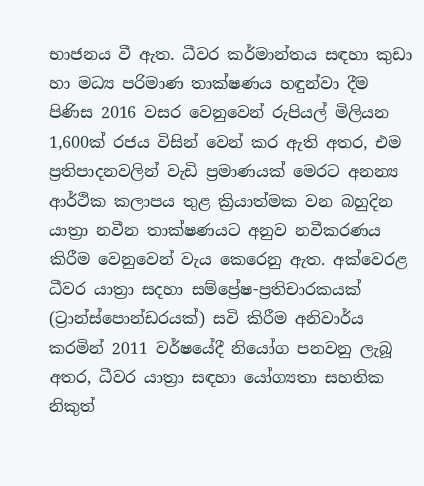භාජනය වී ඇත. ධීවර කර්මාන්තය සඳහා කුඩා හා මධ්‍ය පරිමාණ තාක්ෂණය හඳුන්වා දීම පිණිස 2016 වසර වෙනුවෙන් රුපියල් මිලියන 1,600ක් රජය ‍විසින් වෙන් කර ඇති අතර, එම ප්‍රතිපාදනවලින් වැඩි ප්‍රමාණයක් මෙරට අනන්‍ය ආර්ථික කලාපය තුළ ක්‍රියාත්මක වන බහුදින යාත්‍රා නවීන තාක්ෂණයට අනුව නවීකරණය කිරීම වෙනුවෙන් වැය කෙරෙනු ඇත. අක්වෙරළ ධීවර යාත්‍රා සදහා සම්ප්‍රේෂ-ප්‍රතිචාරකයක් (ට්‍රාන්ස්පොන්ඩරයක්) සවි කිරීම අනිවාර්ය කරමින් 2011 වර්ෂයේදී නියෝග පනවනු ලැබූ අතර, ධීවර යාත්‍රා සඳහා යෝග්‍යතා සහතික නිකුත්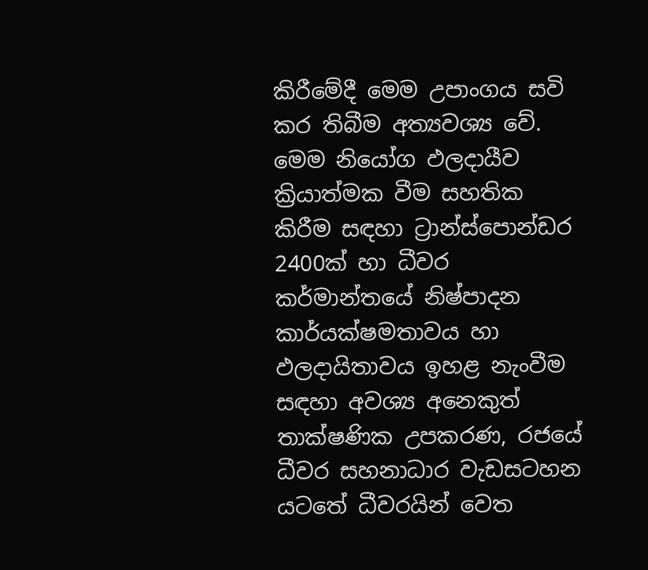කිරීමේදී මෙම උපාංගය සවි කර තිබීම අත්‍යවශ්‍ය වේ. මෙම නියෝග ඵලදායීව ක්‍රියාත්මක වීම සහතික කිරීම සඳහා ට්‍රාන්ස්පොන්ඩර 2400ක් හා ධීවර කර්මාන්තයේ නිෂ්පාදන කාර්යක්ෂමතාවය හා ඵලදායිතාවය ඉහළ නැංවීම සඳහා අවශ්‍ය අනෙකුත් තාක්ෂණික උපකරණ, රජයේ ධීවර සහනාධාර වැඩසටහන යටතේ ධීවරයින් වෙත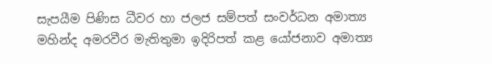සැපයීම පිණිස ධීවර හා ජලජ සම්පත් සංවර්ධන අමාත්‍ය මහින්ද අමරවීර මැතිතුමා ඉදිරිපත් කළ යෝජනාව අමාත්‍ය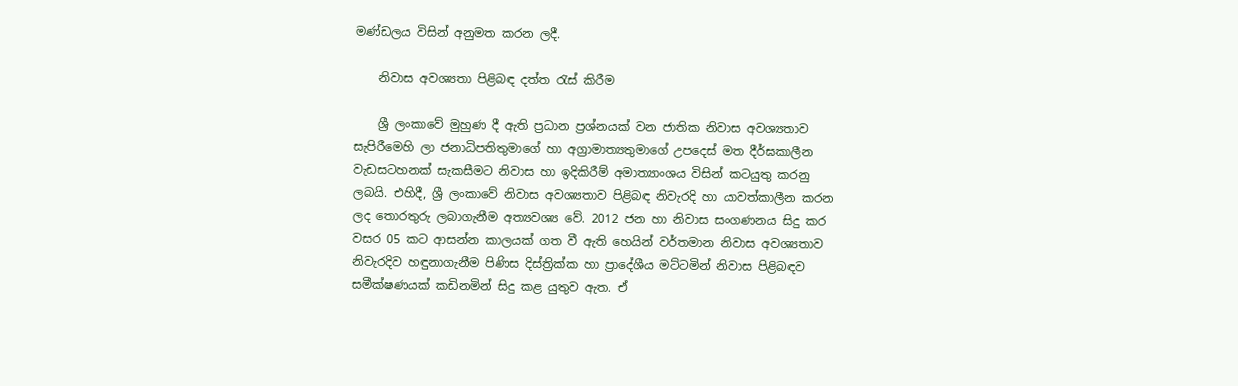මණ්ඩලය විසින් අනුමත කරන ලදී.

    නිවාස අවශ්‍යතා පිළිබඳ දත්ත රැස් කිරීම

    ශ්‍රී ලංකාවේ මුහුණ දී ඇති ප්‍රධාන ප්‍රශ්නයක් වන ජාතික නිවාස අවශ්‍යතාව සැපිරීමෙහි ලා ජනාධිපතිතුමාගේ හා අග්‍රාමාත්‍යතුමාගේ උපදෙස් මත දීර්ඝකාලීන වැඩසටහනක් සැකසීමට නිවාස හා ඉදිකිරීම් අමාත්‍යාංශය විසින් කටයුතු කරනු ලබයි. එහිදී, ශ්‍රී ලංකාවේ නිවාස අවශ්‍යතාව පිළිබඳ නිවැරදි හා යාවත්කාලීන කරන ලද තොරතුරු ලබාගැනීම අත්‍යවශ්‍ය වේ. 2012 ජන හා නිවාස සංගණනය සිදු කර වසර 05 කට ආසන්න කාලයක් ගත වී ඇති හෙයින් වර්තමාන නිවාස අවශ්‍යතාව නිවැරදිව හඳුනාගැනීම පිණිස දිස්ත්‍රික්ක හා ප්‍රාදේශීය මට්ටමින් නිවාස පිළිබඳව සමීක්ෂණයක් කඩිනමින් සිදු කළ යුතුව ඇත. ඒ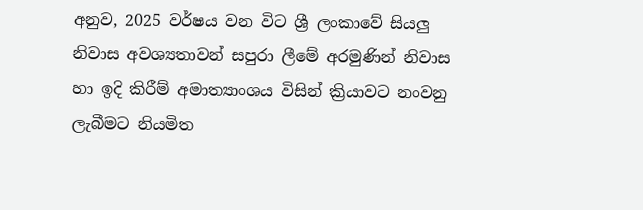අනුව, 2025 වර්ෂය වන විට ශ්‍රී ලංකාවේ සියලු නිවාස අවශ්‍යතාවන් සපුරා ලීමේ අරමුණින් නිවාස හා ඉදි කිරීම් අමාත්‍යාංශය විසින් ක්‍රියාවට නංවනු ලැබීමට නියමිත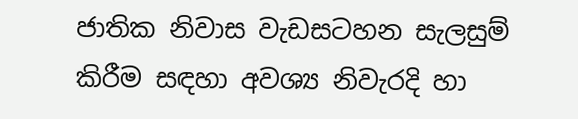ජාතික නිවාස වැඩසටහන සැලසුම් කිරීම සඳහා අවශ්‍ය නිවැරදි හා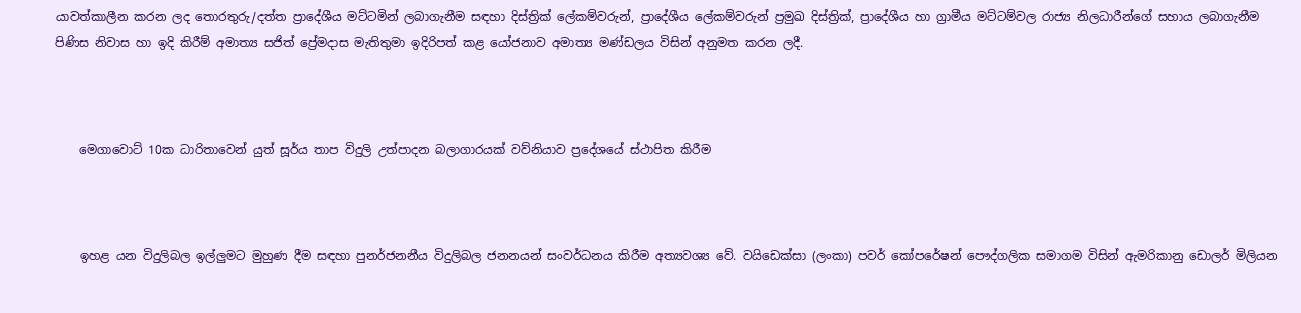යාවත්කාලීන කරන ලද තොරතුරු/දත්ත ප්‍රාදේශීය මට්ටමින් ලබාගැනීම සඳහා දිස්ත්‍රික් ලේකම්වරුන්, ප්‍රාදේශීය ලේකම්වරුන් ප්‍රමුඛ දිස්ත්‍රික්, ප්‍රාදේශීය හා ග්‍රාමීය මට්ටම්වල රාජ්‍ය නිලධාරීන්ගේ සහාය ලබාගැනීම පිණිස නිවාස හා ඉදි කිරීම් අමාත්‍ය සජිත් ප්‍රේමදාස මැතිතුමා ඉදිරිපත් කළ යෝජනාව අමාත්‍ය මණ්ඩලය විසින් අනුමත කරන ලදී.



    මෙගාවොට් 10ක ධාරිතාවෙන් යුත් සූර්ය තාප විදුලි උත්පාදන බලාගාරයක් වව්නියාව ප්‍රදේශයේ ස්ථාපිත කිරීම



    ඉහළ යන විදුලිබල ඉල්ලුමට මුහුණ දීම සඳහා පුනර්ජනනීය විදුලිබල ජනනයන් සංවර්ධනය කිරීම අත්‍යවශ්‍ය වේ. වයිඩෙක්සා (ලංකා) පවර් කෝපරේෂන් පෞද්ගලික සමාගම විසින් ඇමරිකානු ඩොලර් මිලියන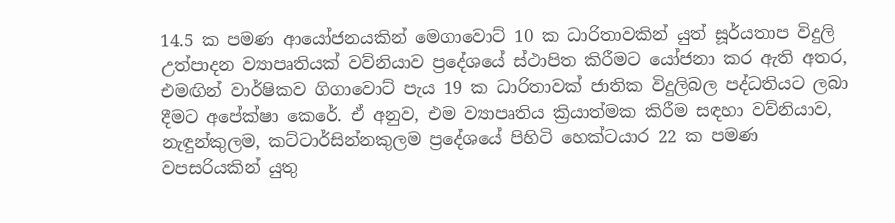14.5 ක පමණ ආයෝජනයකින් මෙගාවොට් 10 ක ධාරිතාවකින් යුත් සූර්යතාප විදුලි උත්පාදන ව්‍යාපෘතියක් වව්නියාව ප්‍රදේශයේ ස්ථාපිත කිරීමට යෝජනා කර ඇති අතර, එමඟින් ‍වාර්ෂිකව ගිගාවොට් පැය 19 ක ධාරිතාවක් ජාතික විදුලිබල පද්ධතියට ලබා දීමට අපේක්ෂා කෙරේ. ඒ අනුව, එම ව්‍යාපෘතිය ක්‍රියාත්මක කිරීම සඳහා වව්නියාව, නැඳුන්කුලම, කට්ටාර්සින්නකුලම ප්‍රදේශයේ පිහිටි හෙක්ටයාර 22 ක පමණ වපසරියකින් යුතු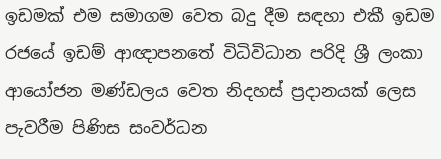ඉඩමක් එම සමාගම වෙත බදු දීම සඳහා එකී ඉඩම රජයේ ඉඩම් ආඥාපනතේ විධිවිධාන පරිදි ශ්‍රී ලංකා ආයෝජන මණ්ඩලය වෙත නිදහස් ප්‍රදානයක් ලෙස පැවරීම පිණිස සංවර්ධන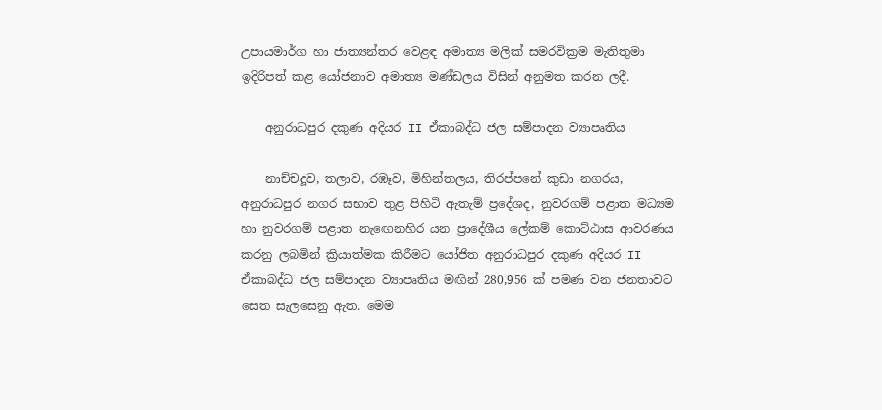උපායමාර්ග හා ජාත්‍යන්තර වෙළඳ අමාත්‍ය මලික් සමරවික්‍රම මැතිතුමා ඉදිරිපත් කළ යෝජනාව අමාත්‍ය මණ්ඩලය විසින් අනුමත කරන ලදී.

    අනුරාධපු‍ර දකුණ අදියර II ඒකාබද්ධ ජල සම්පාදන ව්‍යාපෘතිය

    නාච්චදූව, තලාව, රඹෑව, මිහින්තලය, තිරප්පනේ කුඩා නගරය, අනුරාධපුර නගර සභාව තුළ පිහිටි ඇතැම් ප්‍රදේශද, නුවරගම් පළාත මධ්‍යම හා නුවරගම් පළාත නැ‍ඟෙනහිර යන ප්‍රාදේශීය ලේකම් කොට්ඨාස ආවරණය කරනු ලබමින් ක්‍රියාත්මක කිරීමට යෝජිත අනුරාධපු‍ර දකුණ අදියර II ඒකාබද්ධ ජල සම්පාදන ව්‍යාපෘතිය මඟින් 280,956 ක් පමණ වන ජනතාවට සෙත සැලසෙනු ඇත. මෙම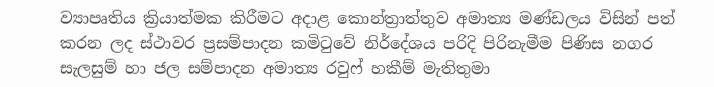ව්‍යාපෘතිය ක්‍රියාත්මක කිරීමට අදාළ කොන්ත්‍රාත්තුව අමාත්‍ය මණ්ඩලය විසින් පත් කරන ලද ස්ථාවර ප්‍රසම්පාදන කමිටුවේ නිර්දේශය පරිදි පිරිනැමීම පිණිස නගර සැලසුම් හා ජල සම්පාදන අමාත්‍ය රවුෆ් හකීම් මැතිතුමා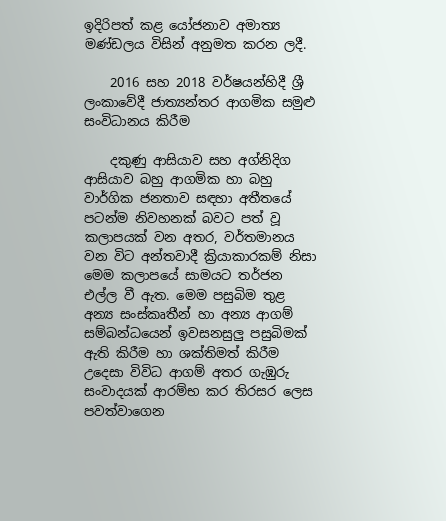ඉදිරිපත් කළ යෝජනාව අමාත්‍ය මණ්ඩලය විසින් අනුමත කරන ලදී.

    2016 සහ 2018 වර්ෂයන්හිදී ශ්‍රී ලංකාවේදී ජාත්‍යන්තර ආගමික සමුළු සංවිධානය කිරීම

    දකුණු ආසියාව සහ අග්නිදිග ආසියාව බහු ආගමික හා බහු වාර්ගික ජනතාව සඳහා අතීතයේ පටන්ම නිවහනක් බවට පත් වූ කලාපයක් වන අතර, වර්තමානය වන විට අන්තවාදී ක්‍රියාකාරකම් නිසා මෙම කලාපයේ සාමයට තර්ජන එල්ල වී ඇත. මෙම පසුබිම තුළ අන්‍ය සංස්කෘතීන් හා අන්‍ය ආගම් සම්බන්ධයෙන් ඉවසනසුලු පසුබිමක් ඇති කිරීම හා ශක්තිමත් කිරීම උදෙසා විවිධ ආගම් අතර ගැඹුරු සංවාදයක් ආරම්භ කර තිරසර ලෙස පවත්වාගෙන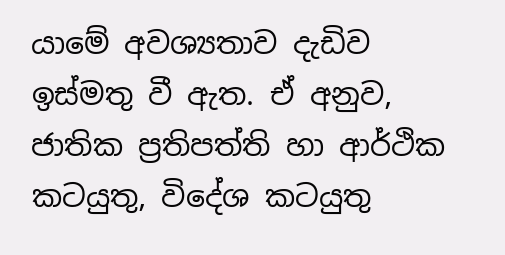යාමේ අවශ්‍යතාව දැඩිව ඉස්මතු වී ඇත. ඒ අනුව, ජාතික ප්‍රතිපත්ති හා ආර්ථික කටයුතු, විදේශ කටයුතු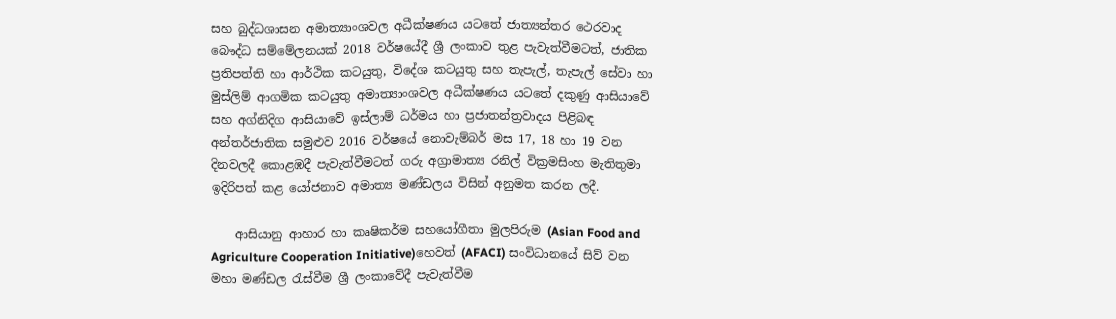සහ බුද්ධශාසන අමාත්‍යාංශවල අධීක්ෂණය යටතේ ජාත්‍යන්තර ථෙරවාද බෞද්ධ සම්මේලනයක් 2018 වර්ෂයේදී ශ්‍රී ලංකාව තුළ පැවැත්වීමටත්, ජාතික ප්‍රතිපත්ති හා ආර්ථික කටයුතු, විදේශ කටයුතු සහ තැපැල්, තැපැල් සේවා හා මුස්ලිම් ආගමික කටයුතු අමාත්‍යාංශවල අධීක්ෂණය යටතේ දකුණු ආසියාවේ සහ අග්නිදිග ආසියාවේ ඉස්ලාම් ධර්මය හා ප්‍රජාතන්ත්‍රවාදය පිළිබඳ අන්තර්ජාතික සමුළුව 2016 වර්ෂයේ නොවැම්බර් මස 17, 18 හා 19 වන දිනවලදී කොළඹදී පැවැත්වීමටත් ගරු අග්‍රාමාත්‍ය රනිල් වික්‍රමසිංහ මැතිතුමා ඉදිරිපත් කළ යෝජනාව අමාත්‍ය මණ්ඩලය විසින් අනුමත කරන ලදී.

    ආසියානු ආහාර හා කෘෂිකර්ම සහයෝගීතා මුලපිරුම (Asian Food and Agriculture Cooperation Initiative)හෙවත් (AFACI) සංවිධානයේ සිව් වන මහා මණ්ඩල රැස්වීම ශ්‍රී ලංකාවේදී පැවැත්වීම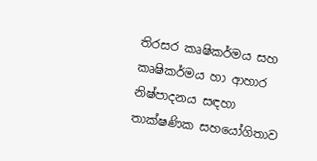තිරසර කෘෂිකර්මය සහ කෘෂිකර්මය හා ආහාර නිෂ්පාදනය සඳහා තාක්ෂණික සහයෝගිතාව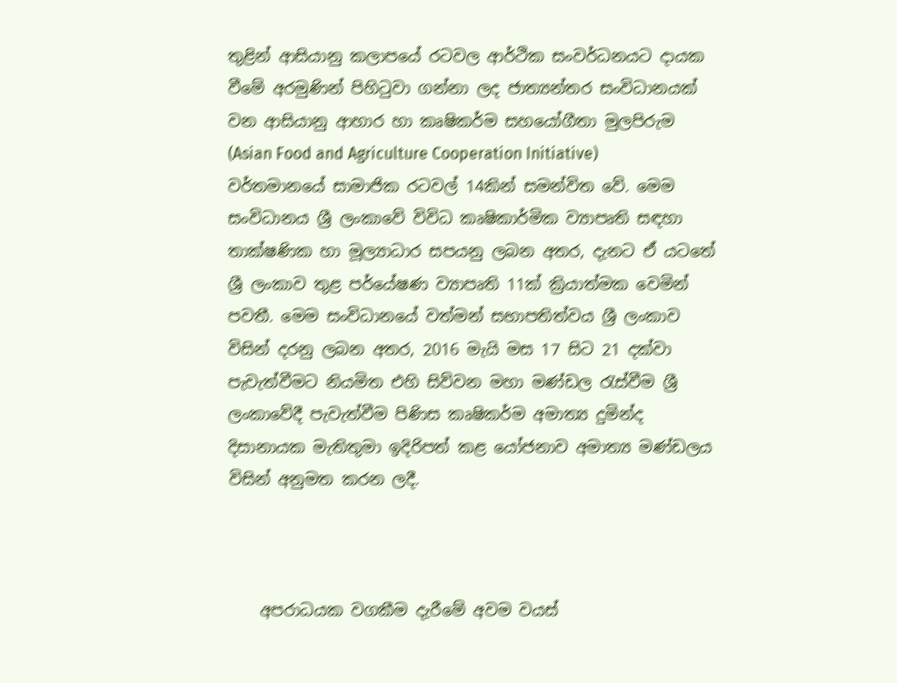තුළින් ආසියානු කලාපයේ රටවල ආර්ථික සංවර්ධනයට දායක වීමේ අරමුණින් පිහිටුවා ගන්නා ලද ජාත්‍යන්තර සංවිධානයක් වන ආසියානු ආහාර හා කෘෂිකර්ම සහයෝගීතා මුලපිරුම (Asian Food and Agriculture Cooperation Initiative) වර්තමානයේ සාමාජික රටවල් 14කින් සමන්විත වේ. මෙම සංවිධානය ශ්‍රී ලංකාවේ විවිධ කෘෂිකාර්මික ව්‍යාපෘති සඳහා තාක්ෂණික හා මූල්‍යාධාර සපයනු ලබන අතර, දැනට ඒ යටතේ ශ්‍රී ලංකාව තුළ පර්යේෂණ ව්‍යාපෘති 11ක් ක්‍රියාත්මක වෙමින් පවතී. මෙම සංවිධානයේ වත්මන් සභාපතිත්වය ශ්‍රී ලංකාව විසින් දරනු ලබන අතර, 2016 මැයි මස 17 සිට 21 දක්වා පැවැත්වීමට නියමිත එහි සිව්වන මහා මණ්ඩල රැස්වීම ශ්‍රී ලංකාවේදී පැවැත්වීම පිණිස කෘෂිකර්ම අමාත්‍ය දුමින්ද දිසානායක මැතිතුමා ඉදිරිපත් කළ යෝජනාව අමාත්‍ය මණ්ඩලය විසින් අනුමත කරන ලදී.



    අපරාධයක වගකීම දැරීමේ අවම වයස්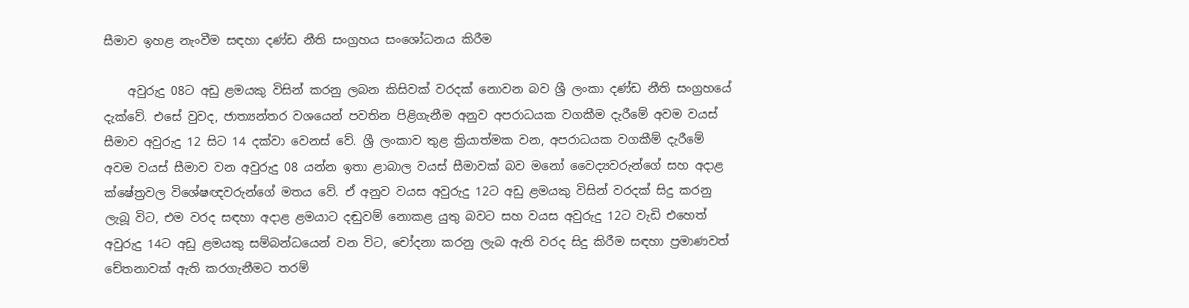සීමාව ඉහළ නැංවීම සඳහා දණ්ඩ නීති සංග්‍රහය සංශෝධනය කිරීම

    අවුරුදු 08ට අඩු ළමයකු විසින් කරනු ලබන කිසිවක් වරදක් නොවන බව ශ්‍රී ලංකා දණ්ඩ නීති සංග්‍රහයේ දැක්වේ. එසේ වුවද, ජාත්‍යන්තර වශයෙන් පවතින පිළිගැනීම අනුව අපරාධයක වගකීම දැරීමේ අවම වයස් සීමාව අවුරුදු 12 සිට 14 දක්වා වෙනස් වේ. ශ්‍රී ලංකාව තුළ ක්‍රියාත්මක වන, අපරාධයක වගකීම් දැරීමේ අවම වයස් සීමාව වන අවුරුදු 08 යන්න ඉතා ළාබාල වයස් සීමාවක් බව මනෝ වෛද්‍යවරුන්ගේ සහ අදාළ ක්ෂේත්‍රවල විශේෂඥවරුන්ගේ මතය වේ. ඒ අනුව වයස අවුරුදු 12ට අඩු ළමයකු විසින් වරදක් සිදු කරනු ලැබූ විට, එම වරද සඳහා අදාළ ළමයාට දඬුවම් නොකළ යුතු බවට සහ වයස අවුරුදු 12ට වැඩි එහෙත් අවුරුදු 14ට අඩු ළමයකු සම්බන්ධයෙන් වන විට, චෝදනා කරනු ලැබ ඇති වරද සිදු කිරීම සඳහා ප්‍රමාණවත් චේතනාවක් ඇති කරගැනීමට තරම්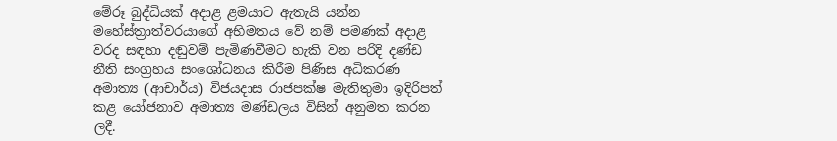මේරූ බුද්ධියක් අදාළ ළමයාට ඇතැයි යන්න මහේස්ත්‍රාත්වරයාගේ අභිමතය වේ නම් පමණක් අදාළ වරද සඳහා දඬුවම් පැමිණවීමට හැකි වන පරිදි දණ්ඩ නීති සංග්‍රහය සංශෝධනය කිරීම පිණිස අධිකරණ අමාත්‍ය (ආචාර්ය) විජයදාස රාජපක්ෂ මැතිතුමා ඉදිරිපත් කළ යෝජනාව අමාත්‍ය මණ්ඩලය විසින් අනුමත කරන ලදී.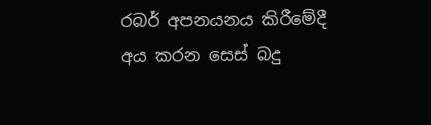රබර් අපනයනය කිරීමේදී අය කරන සෙස් බදු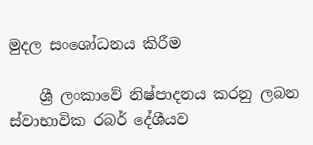මුදල සංශෝධනය කිරීම

    ශ්‍රී ලංකාවේ නිෂ්පාදනය කරනු ලබන ස්වාභාවික රබර් දේශීයව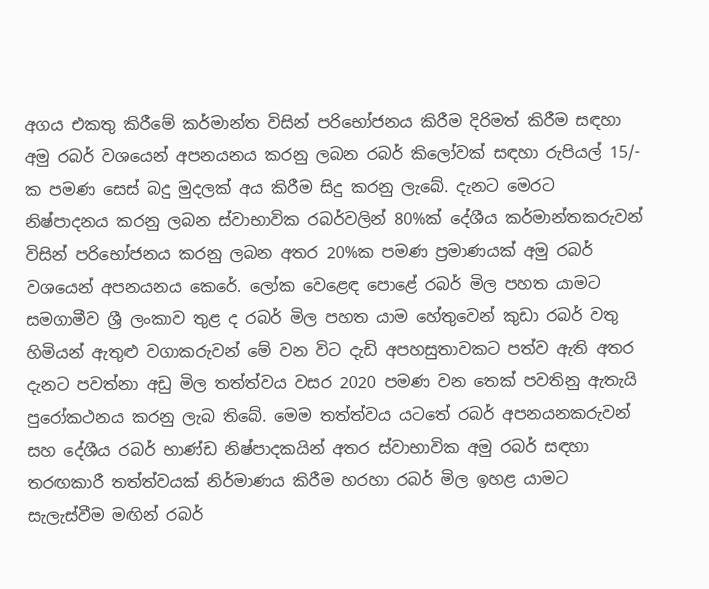අගය එකතු කිරීමේ කර්මාන්ත විසින් පරිභෝජනය කිරීම දිරිමත් කිරීම සඳහා අමු රබර් වශයෙන් අපනයනය කරනු ලබන රබර් කිලෝවක් සඳහා රුපියල් 15/- ක පමණ සෙස් බදු මුදලක් අය කිරීම සිදු කරනු ලැබේ. දැනට මෙරට නිෂ්පාදනය කරනු ලබන ස්වාභාවික රබර්වලින් 80%ක් දේශීය කර්මාන්තකරුවන් විසින් පරිභෝජනය කරනු ලබන අතර 20%ක පමණ ප්‍රමාණයක් අමු රබර් වශයෙන් අපනයනය කෙරේ. ලෝක වෙළෙඳ පොළේ රබර් මිල පහත යාමට සමගාමීව ශ්‍රී ලංකාව තුළ ද රබර් මිල පහත යාම හේතුවෙන් කුඩා රබර් වතු හිමියන් ඇතුළු වගාකරුවන් මේ වන විට දැඩි අපහසුතාවකට පත්ව ඇති අතර දැනට පවත්නා අඩු මිල තත්ත්වය වසර 2020 පමණ වන තෙක් පවතිනු ඇතැයි පුරෝකථනය කරනු ලැබ තිබේ. මෙම තත්ත්වය යටතේ රබර් අපනයනකරුවන් සහ දේශීය රබර් භාණ්ඩ නිෂ්පාදකයින් අතර ස්වාභාවික අමු රබර් සඳහා තරඟකාරී තත්ත්වයක් නිර්මාණය කිරීම හරහා රබර් මිල ඉහළ යාමට සැලැස්වීම මඟින් රබර්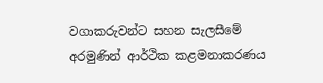වගාකරුවන්ට සහන සැලසීමේ අරමුණින් ආර්ථික කළමනාකරණය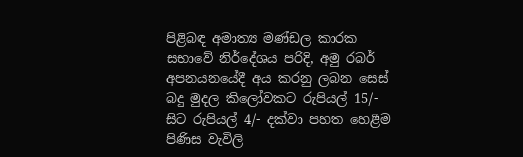පිළිබඳ අමාත්‍ය මණ්ඩල කාරක සභාවේ නිර්දේශය පරිදි, අමු රබර් අපනයනයේදී අය කරනු ලබන සෙස් බදු මුදල කිලෝවකට රුපියල් 15/- සිට රුපියල් 4/- දක්වා පහත හෙළීම පිණිස වැවිලි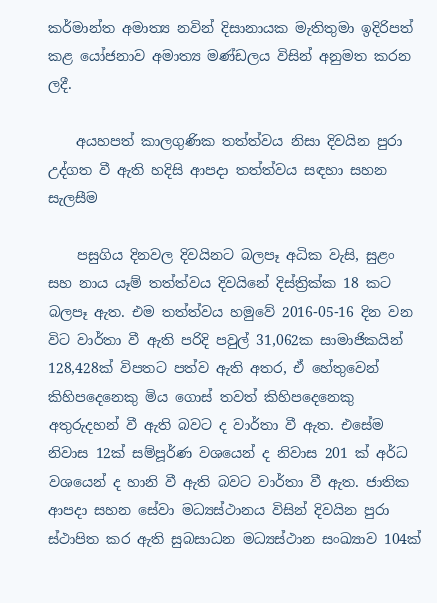කර්මාන්ත අමාත්‍ය නවින් දිසානායක මැතිතුමා ඉදිරිපත් කළ යෝජනාව අමාත්‍ය මණ්ඩලය විසින් අනුමත කරන ලදී.

    අයහපත් කාලගුණික තත්ත්වය නිසා දිවයින පුරා උද්ගත වී ඇති හදිසි ආපදා තත්ත්වය සඳහා සහන සැලසීම

    පසුගිය දිනවල දිවයිනට බලපෑ අධික වැසි, සුළං සහ නාය යෑම් තත්ත්වය දිවයිනේ දිස්ත්‍රික්ක 18 කට බලපෑ ඇත. එම තත්ත්වය හමුවේ 2016-05-16 දින වන විට වාර්තා වී ඇති පරිදි පවුල් 31,062ක සාමාජිකයින් 128,428ක් විපතට පත්ව ඇති අතර, ඒ හේතුවෙන් කිහිපදෙනෙකු මිය ගොස් තවත් කිහිපදෙනෙකු අතුරුදහන් වී ඇති බවට ද වාර්තා වී ඇත. එසේම නිවාස 12ක් සම්පූර්ණ වශයෙන් ද නිවාස 201 ක් අර්ධ වශයෙන් ද හානි වී ඇති බවට වාර්තා වී ඇත. ජාතික ආපදා සහන සේවා මධ්‍යස්ථානය විසින් දිවයින පුරා ස්ථාපිත කර ඇති සුබසාධන මධ්‍යස්ථාන සංඛ්‍යාව 104ක්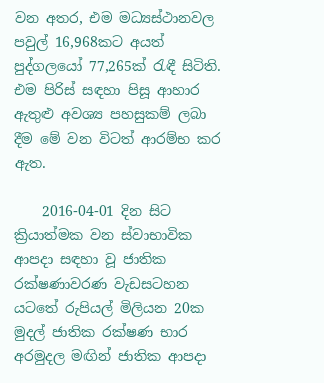වන අතර, එම මධ්‍යස්ථානවල පවුල් 16,968කට අයත් පුද්ගලයෝ 77,265ක් රැඳී සිටිති. එම පිරිස් සඳහා පිසූ ආහාර ඇතුළු අවශ්‍ය පහසුකම් ලබා දීම මේ වන විටත් ආරම්භ කර ඇත.

    2016-04-01 දින සිට ක්‍රියාත්මක වන ස්වාභාවික ආපදා සඳහා වූ ජාතික රක්ෂණාවරණ වැඩසටහන යටතේ රුපියල් මිලියන 20ක මුදල් ජාතික රක්ෂණ භාර අරමුදල මඟින් ජාතික ආපදා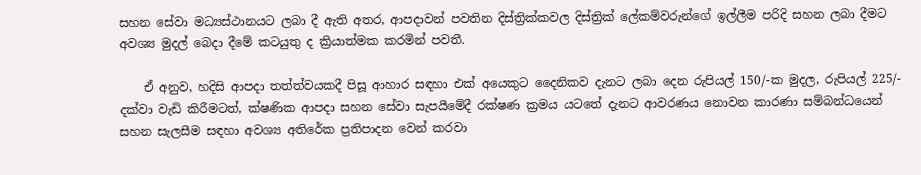සහන සේවා මධ්‍යස්ථානයට ලබා දී ඇති අතර, ආපදාවන් පවතින දිස්ත්‍රික්කවල දිස්ත්‍රික් ලේකම්වරුන්ගේ ඉල්ලීම පරිදි සහන ලබා දීමට අවශ්‍ය මුදල් බෙදා දීමේ කටයුතු ද ක්‍රියාත්මක කරමින් පවතී.

    ඒ අනුව, හදිසි ආපදා තත්ත්වයකදී පිසූ ආහාර සඳහා එක් අ‍යෙකුට දෛනිකව දැනට ලබා දෙන රුපියල් 150/-ක මුදල, රුපියල් 225/- දක්වා වැඩි කිරීම‍ටත්, ක්ෂණික ආපදා සහන සේවා සැපයීමේදී රක්ෂණ ක්‍රමය යටතේ දැනට ආවරණය නොවන කාරණා සම්බන්ධයෙන් සහන සැලසීම සඳහා අවශ්‍ය අතිරේක ප්‍රතිපාදන වෙන් කරවා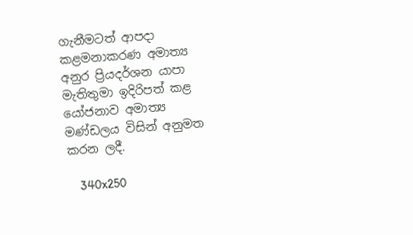ගැනීමටත් ආපදා කළමනාකරණ අමාත්‍ය අනුර ප්‍රියදර්ශන යාපා මැතිතුමා ඉදිරිපත් කළ යෝජනාව අමාත්‍ය මණ්ඩලය විසින් අනුමත කරන ලදී.

    340x250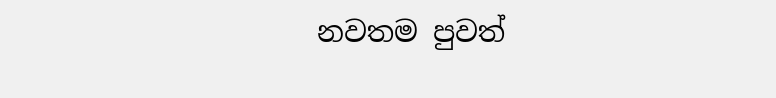නවතම පුවත්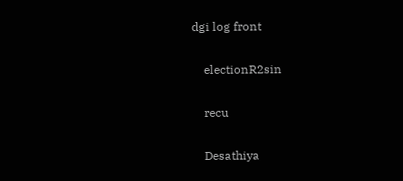dgi log front

    electionR2sin

    recu

    Desathiya